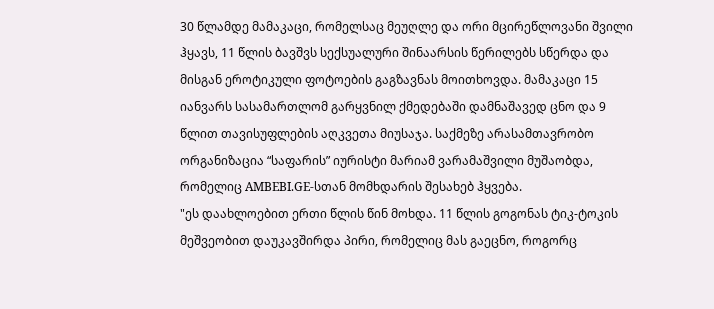30 წლამდე მამაკაცი, რომელსაც მეუღლე და ორი მცირეწლოვანი შვილი ჰყავს, 11 წლის ბავშვს სექსუალური შინაარსის წერილებს სწერდა და მისგან ეროტიკული ფოტოების გაგზავნას მოითხოვდა. მამაკაცი 15 იანვარს სასამართლომ გარყვნილ ქმედებაში დამნაშავედ ცნო და 9 წლით თავისუფლების აღკვეთა მიუსაჯა. საქმეზე არასამთავრობო ორგანიზაცია “საფარის” იურისტი მარიამ ვარამაშვილი მუშაობდა, რომელიც AMBEBI.GE-სთან მომხდარის შესახებ ჰყვება.
"ეს დაახლოებით ერთი წლის წინ მოხდა. 11 წლის გოგონას ტიკ-ტოკის მეშვეობით დაუკავშირდა პირი, რომელიც მას გაეცნო, როგორც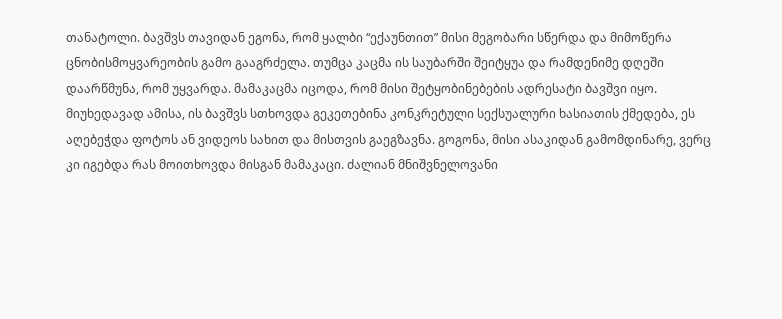თანატოლი. ბავშვს თავიდან ეგონა, რომ ყალბი “ექაუნთით” მისი მეგობარი სწერდა და მიმოწერა ცნობისმოყვარეობის გამო გააგრძელა. თუმცა კაცმა ის საუბარში შეიტყუა და რამდენიმე დღეში დაარწმუნა, რომ უყვარდა. მამაკაცმა იცოდა, რომ მისი შეტყობინებების ადრესატი ბავშვი იყო. მიუხედავად ამისა, ის ბავშვს სთხოვდა გეკეთებინა კონკრეტული სექსუალური ხასიათის ქმედება, ეს აღებეჭდა ფოტოს ან ვიდეოს სახით და მისთვის გაეგზავნა. გოგონა, მისი ასაკიდან გამომდინარე, ვერც კი იგებდა რას მოითხოვდა მისგან მამაკაცი. ძალიან მნიშვნელოვანი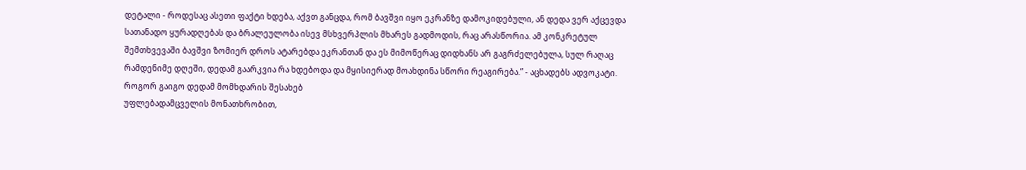დეტალი - როდესაც ასეთი ფაქტი ხდება, აქვთ განცდა, რომ ბავშვი იყო ეკრანზე დამოკიდებული, ან დედა ვერ აქცევდა სათანადო ყურადღებას და ბრალეულობა ისევ მსხვერპლის მხარეს გადმოდის, რაც არასწორია. ამ კონკრეტულ შემთხვევაში ბავშვი ზომიერ დროს ატარებდა ეკრანთან და ეს მიმოწერაც დიდხანს არ გაგრძელებულა, სულ რაღაც რამდენიმე დღეში, დედამ გაარკვია რა ხდებოდა და მყისიერად მოახდინა სწორი რეაგირება.” - აცხადებს ადვოკატი.
როგორ გაიგო დედამ მომხდარის შესახებ
უფლებადამცველის მონათხრობით,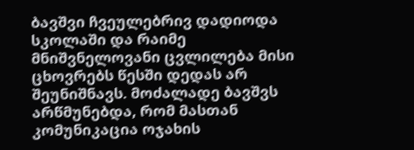ბავშვი ჩვეულებრივ დადიოდა სკოლაში და რაიმე მნიშვნელოვანი ცვლილება მისი ცხოვრებს წესში დედას არ შეუნიშნავს. მოძალადე ბავშვს არწმუნებდა, რომ მასთან კომუნიკაცია ოჯახის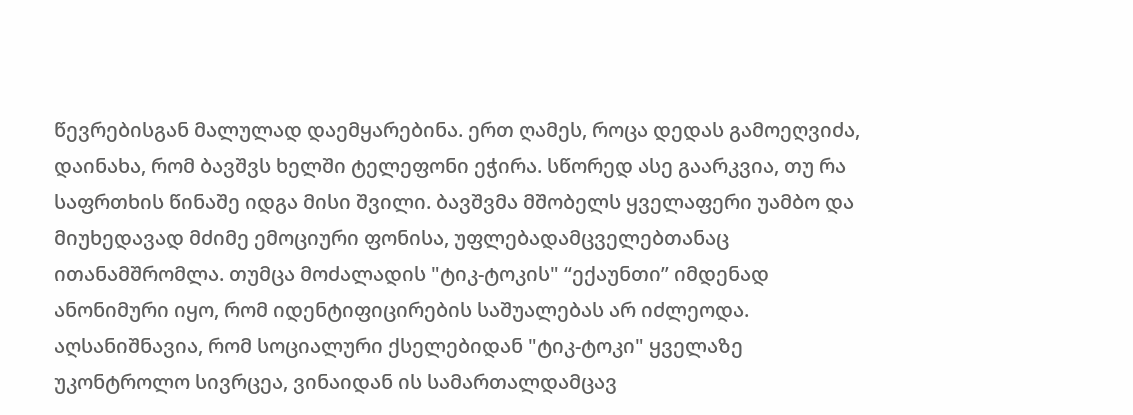წევრებისგან მალულად დაემყარებინა. ერთ ღამეს, როცა დედას გამოეღვიძა, დაინახა, რომ ბავშვს ხელში ტელეფონი ეჭირა. სწორედ ასე გაარკვია, თუ რა საფრთხის წინაშე იდგა მისი შვილი. ბავშვმა მშობელს ყველაფერი უამბო და მიუხედავად მძიმე ემოციური ფონისა, უფლებადამცველებთანაც ითანამშრომლა. თუმცა მოძალადის "ტიკ-ტოკის" “ექაუნთი” იმდენად ანონიმური იყო, რომ იდენტიფიცირების საშუალებას არ იძლეოდა. აღსანიშნავია, რომ სოციალური ქსელებიდან "ტიკ-ტოკი" ყველაზე უკონტროლო სივრცეა, ვინაიდან ის სამართალდამცავ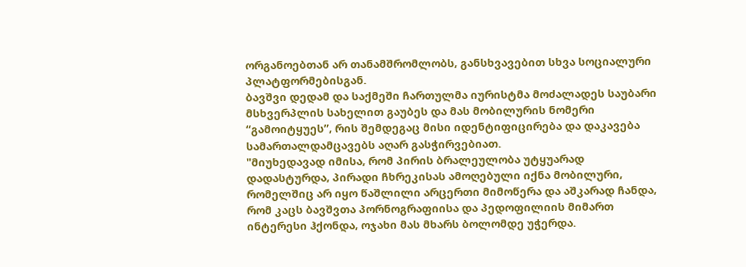ორგანოებთან არ თანამშრომლობს, განსხვავებით სხვა სოციალური პლატფორმებისგან.
ბავშვი დედამ და საქმეში ჩართულმა იურისტმა მოძალადეს საუბარი მსხვერპლის სახელით გაუბეს და მას მობილურის ნომერი “გამოიტყუეს”, რის შემდეგაც მისი იდენტიფიცირება და დაკავება სამართალდამცავებს აღარ გასჭირვებიათ.
"მიუხედავად იმისა, რომ პირის ბრალეულობა უტყუარად დადასტურდა, პირადი ჩხრეკისას ამოღებული იქნა მობილური, რომელშიც არ იყო წაშლილი არცერთი მიმოწერა და აშკარად ჩანდა, რომ კაცს ბავშვთა პორნოგრაფიისა და პედოფილიის მიმართ ინტერესი ჰქონდა, ოჯახი მას მხარს ბოლომდე უჭერდა.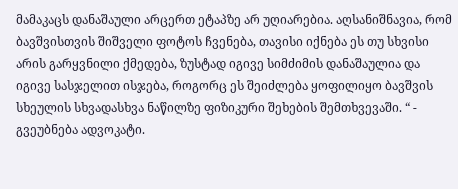მამაკაცს დანაშაული არცერთ ეტაპზე არ უღიარებია. აღსანიშნავია, რომ ბავშვისთვის შიშველი ფოტოს ჩვენება, თავისი იქნება ეს თუ სხვისი არის გარყვნილი ქმედება, ზუსტად იგივე სიმძიმის დანაშაულია და იგივე სასჯელით ისჯება, როგორც ეს შეიძლება ყოფილიყო ბავშვის სხეულის სხვადასხვა ნაწილზე ფიზიკური შეხების შემთხვევაში. “ - გვეუბნება ადვოკატი.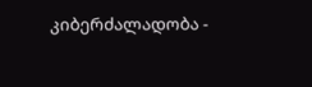კიბერძალადობა -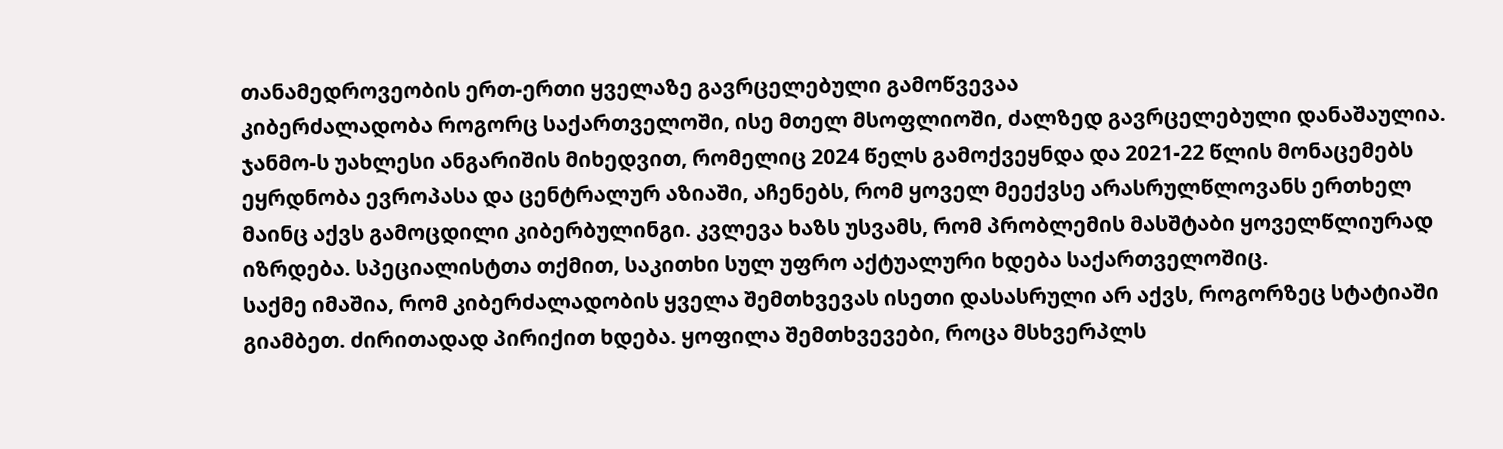თანამედროვეობის ერთ-ერთი ყველაზე გავრცელებული გამოწვევაა
კიბერძალადობა როგორც საქართველოში, ისე მთელ მსოფლიოში, ძალზედ გავრცელებული დანაშაულია. ჯანმო-ს უახლესი ანგარიშის მიხედვით, რომელიც 2024 წელს გამოქვეყნდა და 2021-22 წლის მონაცემებს ეყრდნობა ევროპასა და ცენტრალურ აზიაში, აჩენებს, რომ ყოველ მეექვსე არასრულწლოვანს ერთხელ მაინც აქვს გამოცდილი კიბერბულინგი. კვლევა ხაზს უსვამს, რომ პრობლემის მასშტაბი ყოველწლიურად იზრდება. სპეციალისტთა თქმით, საკითხი სულ უფრო აქტუალური ხდება საქართველოშიც.
საქმე იმაშია, რომ კიბერძალადობის ყველა შემთხვევას ისეთი დასასრული არ აქვს, როგორზეც სტატიაში გიამბეთ. ძირითადად პირიქით ხდება. ყოფილა შემთხვევები, როცა მსხვერპლს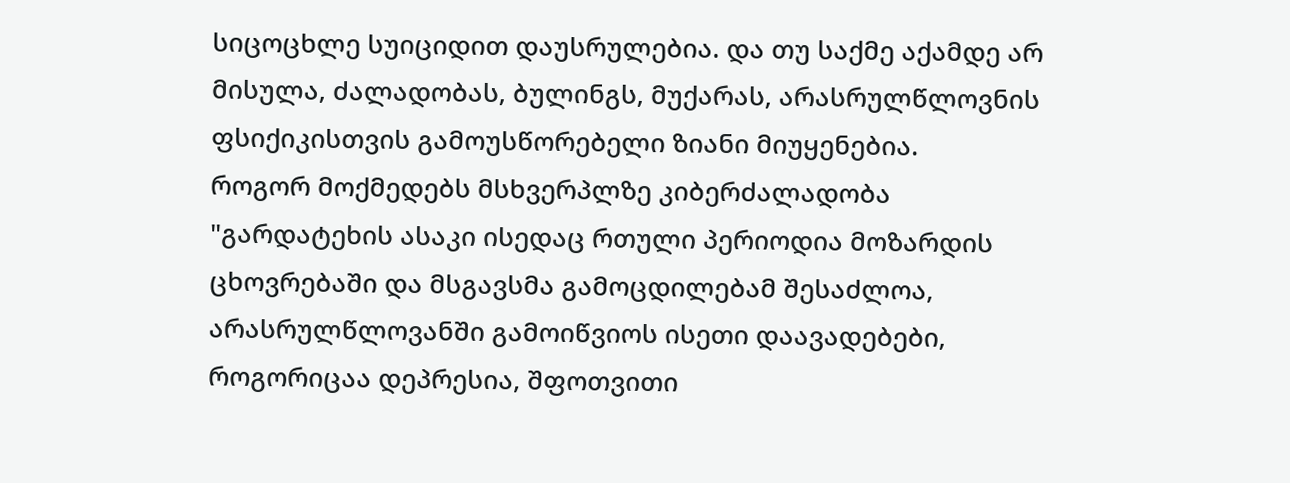სიცოცხლე სუიციდით დაუსრულებია. და თუ საქმე აქამდე არ მისულა, ძალადობას, ბულინგს, მუქარას, არასრულწლოვნის ფსიქიკისთვის გამოუსწორებელი ზიანი მიუყენებია.
როგორ მოქმედებს მსხვერპლზე კიბერძალადობა
"გარდატეხის ასაკი ისედაც რთული პერიოდია მოზარდის ცხოვრებაში და მსგავსმა გამოცდილებამ შესაძლოა, არასრულწლოვანში გამოიწვიოს ისეთი დაავადებები, როგორიცაა დეპრესია, შფოთვითი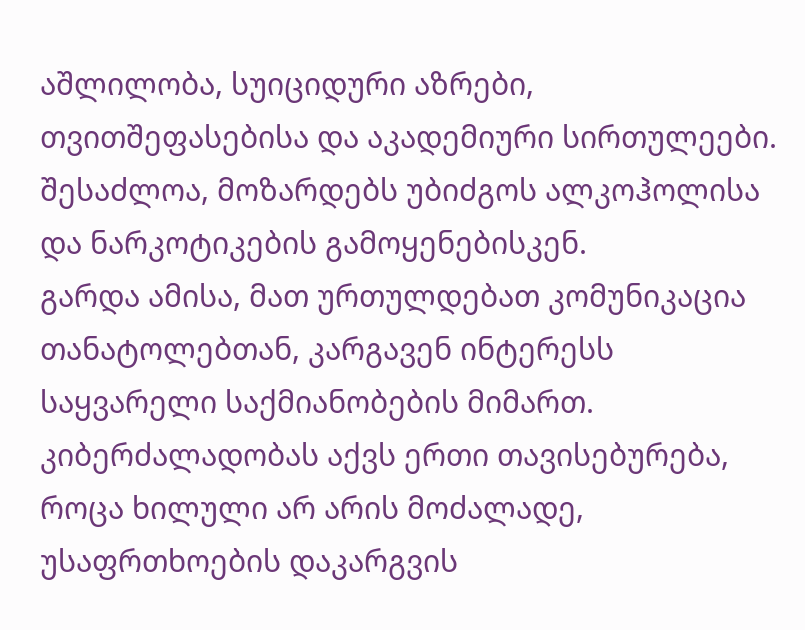აშლილობა, სუიციდური აზრები, თვითშეფასებისა და აკადემიური სირთულეები. შესაძლოა, მოზარდებს უბიძგოს ალკოჰოლისა და ნარკოტიკების გამოყენებისკენ.
გარდა ამისა, მათ ურთულდებათ კომუნიკაცია თანატოლებთან, კარგავენ ინტერესს საყვარელი საქმიანობების მიმართ. კიბერძალადობას აქვს ერთი თავისებურება, როცა ხილული არ არის მოძალადე, უსაფრთხოების დაკარგვის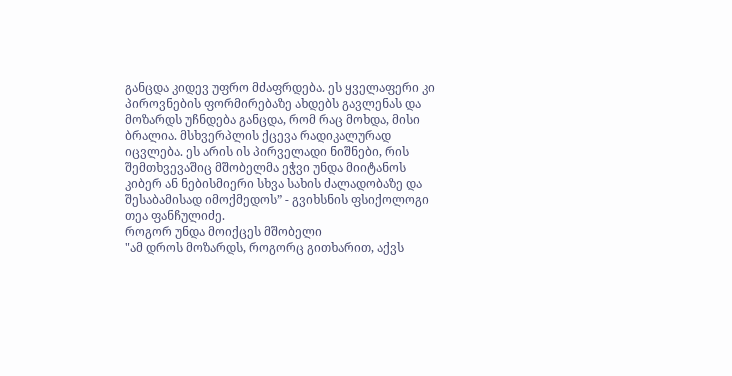განცდა კიდევ უფრო მძაფრდება. ეს ყველაფერი კი პიროვნების ფორმირებაზე ახდებს გავლენას და მოზარდს უჩნდება განცდა, რომ რაც მოხდა, მისი ბრალია. მსხვერპლის ქცევა რადიკალურად იცვლება. ეს არის ის პირველადი ნიშნები, რის შემთხვევაშიც მშობელმა ეჭვი უნდა მიიტანოს კიბერ ან ნებისმიერი სხვა სახის ძალადობაზე და შესაბამისად იმოქმედოს” - გვიხსნის ფსიქოლოგი თეა ფანჩულიძე.
როგორ უნდა მოიქცეს მშობელი
"ამ დროს მოზარდს, როგორც გითხარით, აქვს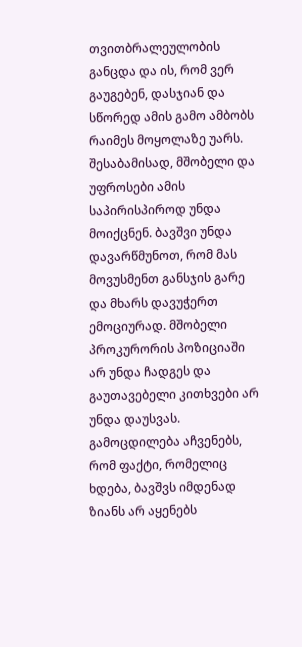თვითბრალეულობის განცდა და ის, რომ ვერ გაუგებენ, დასჯიან და სწორედ ამის გამო ამბობს რაიმეს მოყოლაზე უარს. შესაბამისად, მშობელი და უფროსები ამის საპირისპიროდ უნდა მოიქცნენ. ბავშვი უნდა დავარწმუნოთ, რომ მას მოვუსმენთ განსჯის გარე და მხარს დავუჭერთ ემოციურად. მშობელი პროკურორის პოზიციაში არ უნდა ჩადგეს და გაუთავებელი კითხვები არ უნდა დაუსვას. გამოცდილება აჩვენებს, რომ ფაქტი, რომელიც ხდება, ბავშვს იმდენად ზიანს არ აყენებს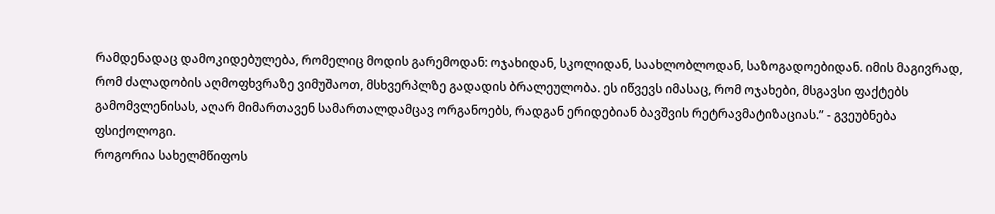რამდენადაც დამოკიდებულება, რომელიც მოდის გარემოდან: ოჯახიდან, სკოლიდან, საახლობლოდან, საზოგადოებიდან. იმის მაგივრად, რომ ძალადობის აღმოფხვრაზე ვიმუშაოთ, მსხვერპლზე გადადის ბრალეულობა. ეს იწვევს იმასაც, რომ ოჯახები, მსგავსი ფაქტებს გამომვლენისას, აღარ მიმართავენ სამართალდამცავ ორგანოებს, რადგან ერიდებიან ბავშვის რეტრავმატიზაციას.” - გვეუბნება ფსიქოლოგი.
როგორია სახელმწიფოს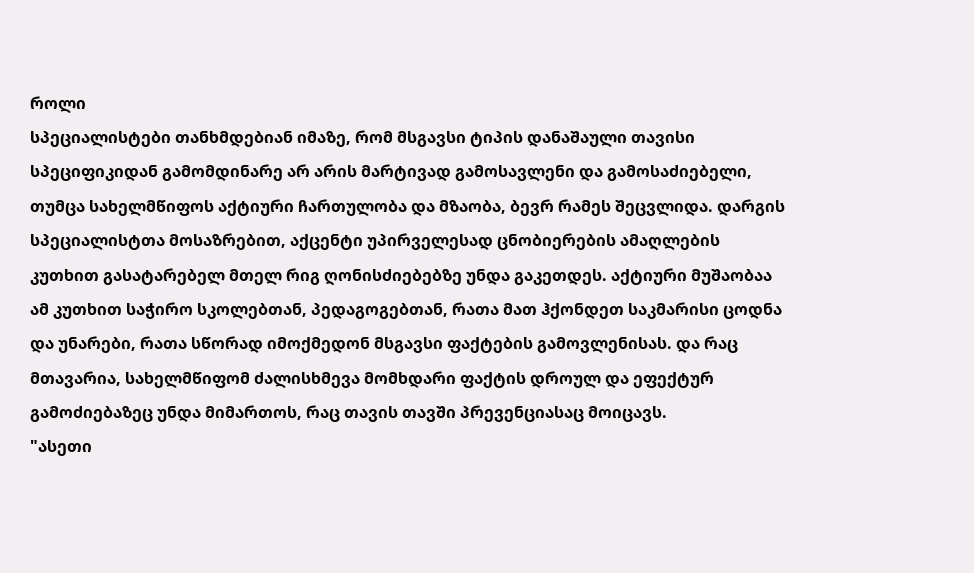როლი
სპეციალისტები თანხმდებიან იმაზე, რომ მსგავსი ტიპის დანაშაული თავისი სპეციფიკიდან გამომდინარე არ არის მარტივად გამოსავლენი და გამოსაძიებელი, თუმცა სახელმწიფოს აქტიური ჩართულობა და მზაობა, ბევრ რამეს შეცვლიდა. დარგის სპეციალისტთა მოსაზრებით, აქცენტი უპირველესად ცნობიერების ამაღლების კუთხით გასატარებელ მთელ რიგ ღონისძიებებზე უნდა გაკეთდეს. აქტიური მუშაობაა ამ კუთხით საჭირო სკოლებთან, პედაგოგებთან, რათა მათ ჰქონდეთ საკმარისი ცოდნა და უნარები, რათა სწორად იმოქმედონ მსგავსი ფაქტების გამოვლენისას. და რაც მთავარია, სახელმწიფომ ძალისხმევა მომხდარი ფაქტის დროულ და ეფექტურ გამოძიებაზეც უნდა მიმართოს, რაც თავის თავში პრევენციასაც მოიცავს.
"ასეთი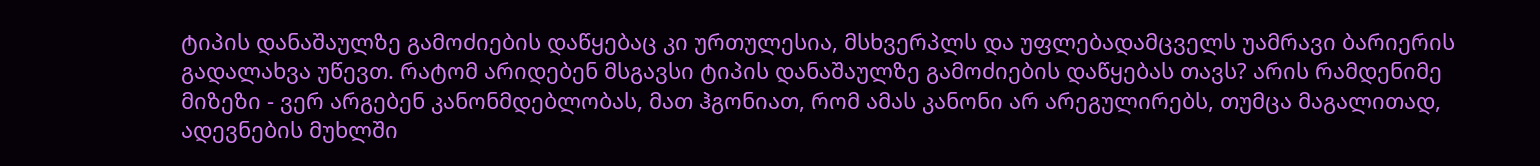ტიპის დანაშაულზე გამოძიების დაწყებაც კი ურთულესია, მსხვერპლს და უფლებადამცველს უამრავი ბარიერის გადალახვა უწევთ. რატომ არიდებენ მსგავსი ტიპის დანაშაულზე გამოძიების დაწყებას თავს? არის რამდენიმე მიზეზი - ვერ არგებენ კანონმდებლობას, მათ ჰგონიათ, რომ ამას კანონი არ არეგულირებს, თუმცა მაგალითად, ადევნების მუხლში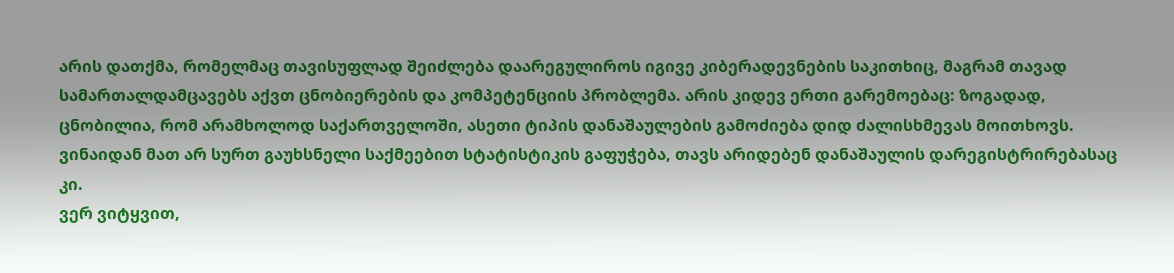არის დათქმა, რომელმაც თავისუფლად შეიძლება დაარეგულიროს იგივე კიბერადევნების საკითხიც, მაგრამ თავად სამართალდამცავებს აქვთ ცნობიერების და კომპეტენციის პრობლემა. არის კიდევ ერთი გარემოებაც: ზოგადად, ცნობილია, რომ არამხოლოდ საქართველოში, ასეთი ტიპის დანაშაულების გამოძიება დიდ ძალისხმევას მოითხოვს. ვინაიდან მათ არ სურთ გაუხსნელი საქმეებით სტატისტიკის გაფუჭება, თავს არიდებენ დანაშაულის დარეგისტრირებასაც კი.
ვერ ვიტყვით,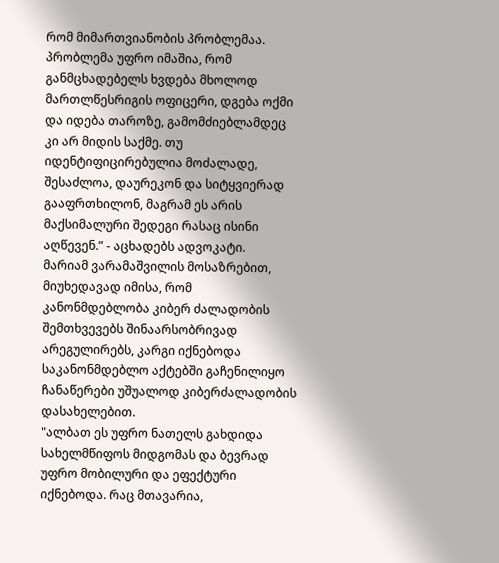რომ მიმართვიანობის პრობლემაა. პრობლემა უფრო იმაშია, რომ განმცხადებელს ხვდება მხოლოდ მართლწესრიგის ოფიცერი, დგება ოქმი და იდება თაროზე, გამომძიებლამდეც კი არ მიდის საქმე. თუ იდენტიფიცირებულია მოძალადე, შესაძლოა, დაურეკონ და სიტყვიერად გააფრთხილონ, მაგრამ ეს არის მაქსიმალური შედეგი რასაც ისინი აღწევენ.” - აცხადებს ადვოკატი.
მარიამ ვარამაშვილის მოსაზრებით, მიუხედავად იმისა, რომ კანონმდებლობა კიბერ ძალადობის შემთხვევებს შინაარსობრივად არეგულირებს, კარგი იქნებოდა საკანონმდებლო აქტებში გაჩენილიყო ჩანაწერები უშუალოდ კიბერძალადობის დასახელებით.
"ალბათ ეს უფრო ნათელს გახდიდა სახელმწიფოს მიდგომას და ბევრად უფრო მობილური და ეფექტური იქნებოდა. რაც მთავარია,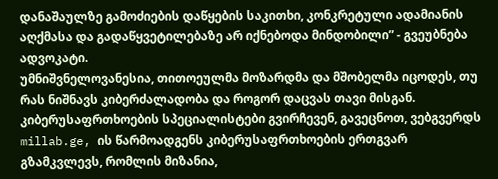დანაშაულზე გამოძიების დაწყების საკითხი, კონკრეტული ადამიანის აღქმასა და გადაწყვეტილებაზე არ იქნებოდა მინდობილი” - გვეუბნება ადვოკატი.
უმნიშვნელოვანესია, თითოეულმა მოზარდმა და მშობელმა იცოდეს, თუ რას ნიშნავს კიბერძალადობა და როგორ დაცვას თავი მისგან. კიბერუსაფრთხოების სპეციალისტები გვირჩევენ, გავეცნოთ, ვებგვერდს millab.ge, ის წარმოადგენს კიბერუსაფრთხოების ერთგვარ გზამკვლევს, რომლის მიზანია,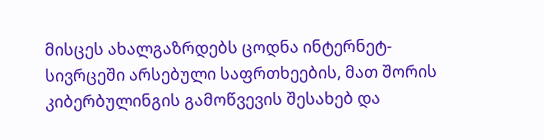მისცეს ახალგაზრდებს ცოდნა ინტერნეტ-სივრცეში არსებული საფრთხეების, მათ შორის კიბერბულინგის გამოწვევის შესახებ და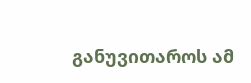განუვითაროს ამ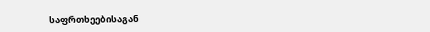საფრთხეებისაგან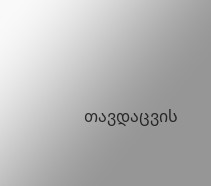თავდაცვის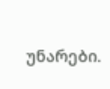უნარები.